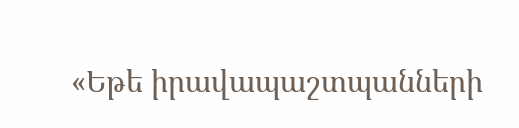«Եթե իրավապաշտպանների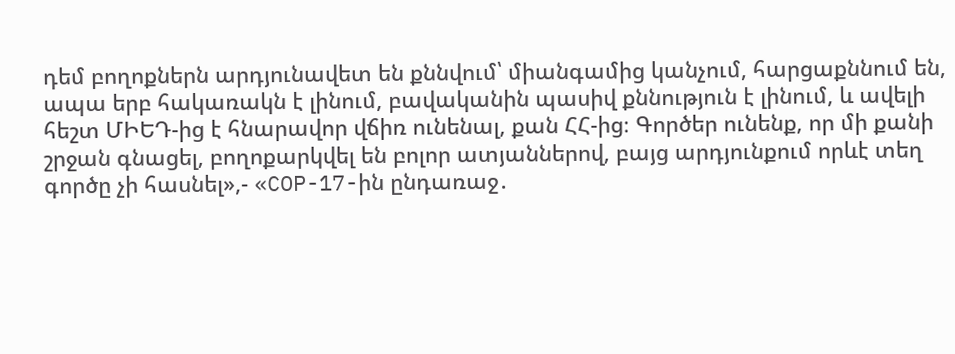դեմ բողոքներն արդյունավետ են քննվում՝ միանգամից կանչում, հարցաքննում են, ապա երբ հակառակն է լինում, բավականին պասիվ քննություն է լինում, և ավելի հեշտ ՄԻԵԴ-ից է հնարավոր վճիռ ունենալ, քան ՀՀ-ից։ Գործեր ունենք, որ մի քանի շրջան գնացել, բողոքարկվել են բոլոր ատյաններով, բայց արդյունքում որևէ տեղ գործը չի հասնել»,- «COP-17-ին ընդառաջ․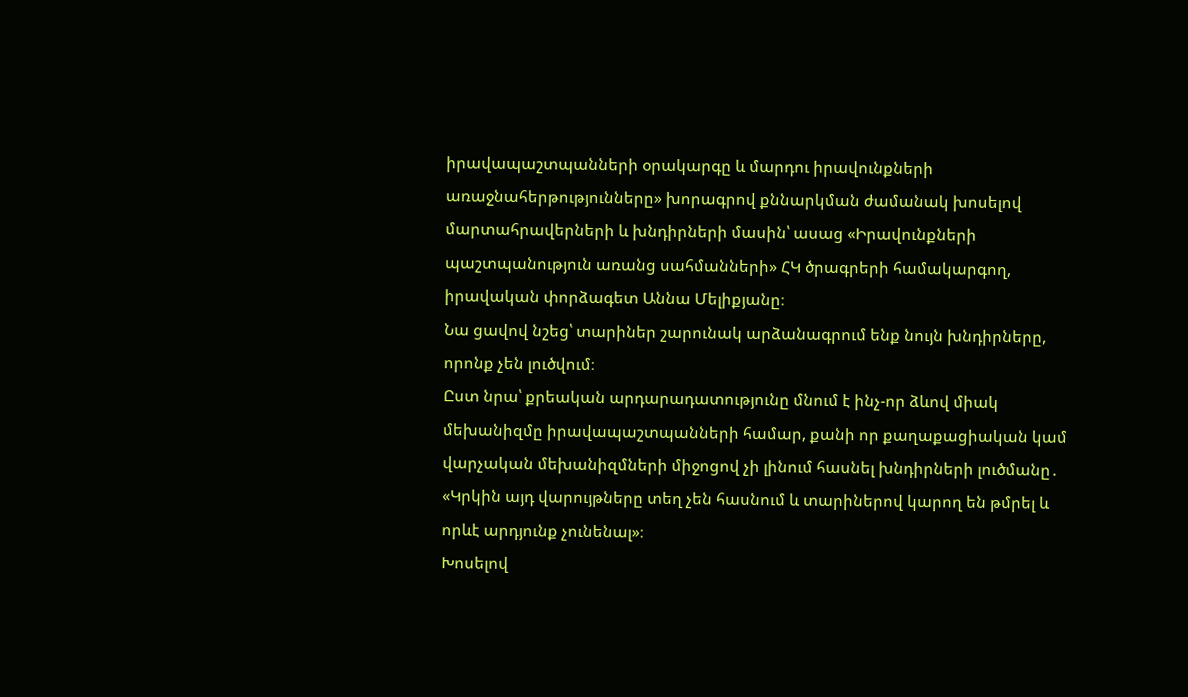իրավապաշտպանների օրակարգը և մարդու իրավունքների առաջնահերթությունները» խորագրով քննարկման ժամանակ խոսելով մարտահրավերների և խնդիրների մասին՝ ասաց «Իրավունքների պաշտպանություն առանց սահմանների» ՀԿ ծրագրերի համակարգող, իրավական փորձագետ Աննա Մելիքյանը։
Նա ցավով նշեց՝ տարիներ շարունակ արձանագրում ենք նույն խնդիրները, որոնք չեն լուծվում։
Ըստ նրա՝ քրեական արդարադատությունը մնում է ինչ-որ ձևով միակ մեխանիզմը իրավապաշտպանների համար, քանի որ քաղաքացիական կամ վարչական մեխանիզմների միջոցով չի լինում հասնել խնդիրների լուծմանը․ «Կրկին այդ վարույթները տեղ չեն հասնում և տարիներով կարող են թմրել և որևէ արդյունք չունենալ»։
Խոսելով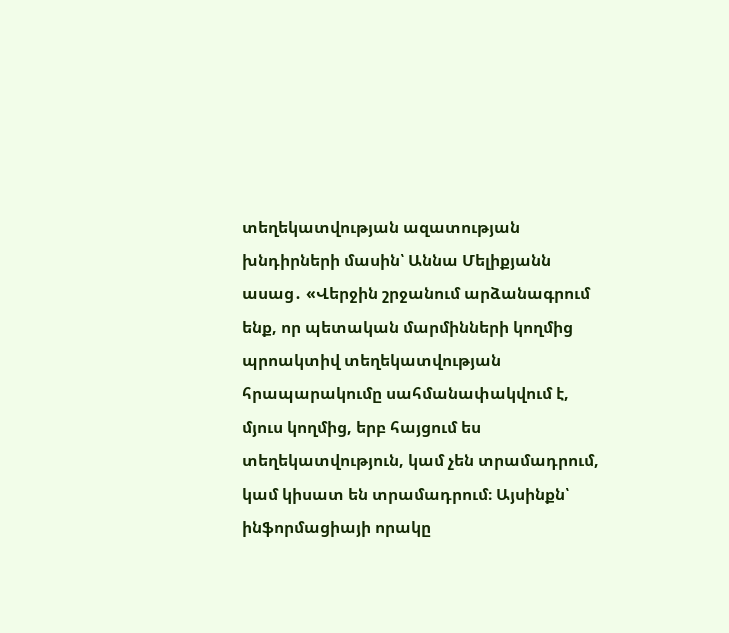տեղեկատվության ազատության խնդիրների մասին՝ Աննա Մելիքյանն ասաց․ «Վերջին շրջանում արձանագրում ենք, որ պետական մարմինների կողմից պրոակտիվ տեղեկատվության հրապարակումը սահմանափակվում է, մյուս կողմից, երբ հայցում ես տեղեկատվություն, կամ չեն տրամադրում, կամ կիսատ են տրամադրում։ Այսինքն՝ ինֆորմացիայի որակը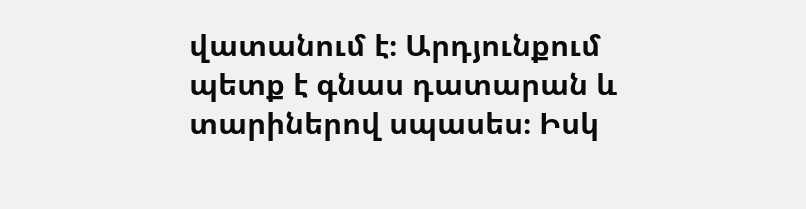վատանում է։ Արդյունքում պետք է գնաս դատարան և տարիներով սպասես։ Իսկ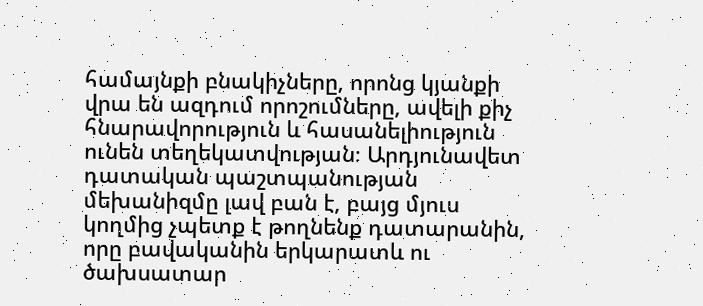համայնքի բնակիչները, որոնց կյանքի վրա են ազդում որոշումները, ավելի քիչ հնարավորություն և հասանելիություն ունեն տեղեկատվության։ Արդյունավետ դատական պաշտպանության մեխանիզմը լավ բան է, բայց մյուս կողմից չպետք է թողնենք դատարանին, որը բավականին երկարատև ու ծախսատար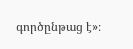գործընթաց է»։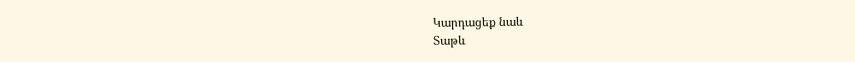Կարդացեք նաև
Տաթև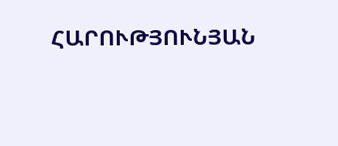ՀԱՐՈՒԹՅՈՒՆՅԱՆ